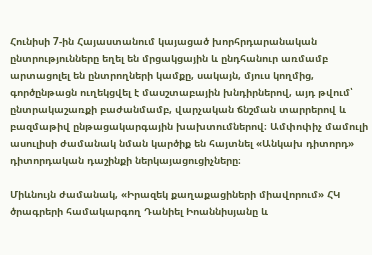Հունիսի 7-ին Հայաստանում կայացած խորհրդարանական ընտրությունները եղել են մրցակցային և ընդհանուր առմամբ արտացոլել են ընտրողների կամքը, սակայն, մյուս կողմից, գործընթացն ուղեկցվել է մասշտաբային խնդիրներով, այդ թվում՝ ընտրակաշառքի բաժանմամբ, վարչական ճնշման տարրերով և բազմաթիվ ընթացակարգային խախտումներով։ Ամփոփիչ մամուլի ասուլիսի ժամանակ նման կարծիք են հայտնել «Անկախ դիտորդ» դիտորդական դաշինքի ներկայացուցիչները։

Միևնույն ժամանակ, «Իրազեկ քաղաքացիների միավորում» ՀԿ ծրագրերի համակարգող Դանիել Իոաննիսյանը և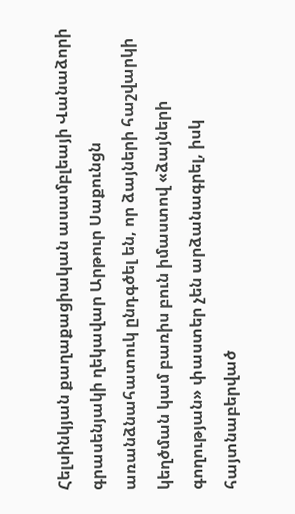Հելսինկյան քաղաքացիական ասամբլեայի Վանաձորի գրասենյակի ղեկավար Արթուր Սաքունցն առանձնահատուկ ընդգծել են, որ ձայների հաշվարկի կեղծման կամ բառիս բուն իմաստով «ձայների գողության» փաստեր չեն արձանագրել, իսկ հայտնաբերված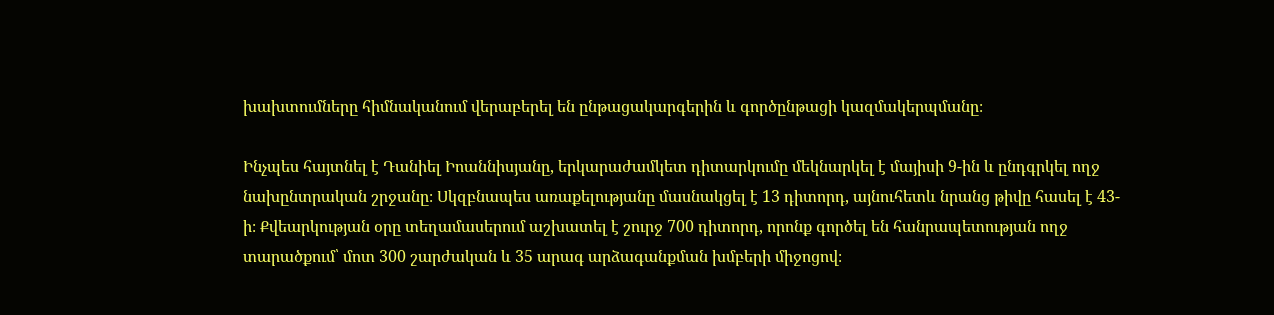խախտումները հիմնականում վերաբերել են ընթացակարգերին և գործընթացի կազմակերպմանը։

Ինչպես հայտնել է Դանիել Իոաննիսյանը, երկարաժամկետ դիտարկումը մեկնարկել է մայիսի 9-ին և ընդգրկել ողջ նախընտրական շրջանը։ Սկզբնապես առաքելությանը մասնակցել է 13 դիտորդ, այնուհետև նրանց թիվը հասել է 43-ի։ Քվեարկության օրը տեղամասերում աշխատել է շուրջ 700 դիտորդ, որոնք գործել են հանրապետության ողջ տարածքում՝ մոտ 300 շարժական և 35 արագ արձագանքման խմբերի միջոցով։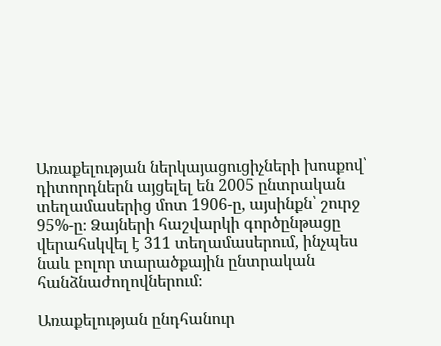Առաքելության ներկայացուցիչների խոսքով՝ դիտորդներն այցելել են 2005 ընտրական տեղամասերից մոտ 1906-ը, այսինքն՝ շուրջ 95%-ը։ Ձայների հաշվարկի գործընթացը վերահսկվել է 311 տեղամասերում, ինչպես նաև բոլոր տարածքային ընտրական հանձնաժողովներում։

Առաքելության ընդհանուր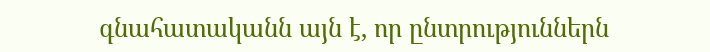գնահատականն այն է, որ ընտրություններն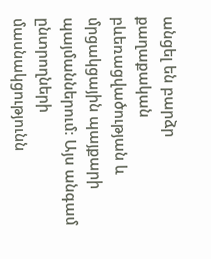անցել են բարձր քաղաքական բևեռացվածության և մրցակցային պայքարի պայմաններում։ Այս անգամ ընտրողների մասնակցությունն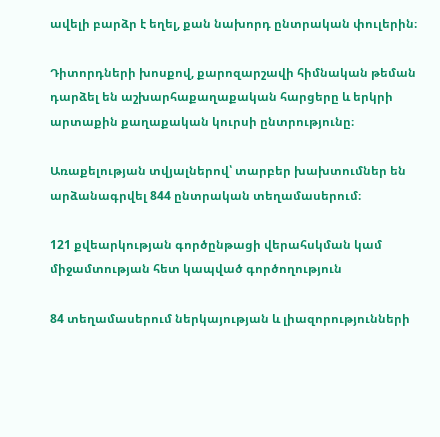ավելի բարձր է եղել, քան նախորդ ընտրական փուլերին։

Դիտորդների խոսքով, քարոզարշավի հիմնական թեման դարձել են աշխարհաքաղաքական հարցերը և երկրի արտաքին քաղաքական կուրսի ընտրությունը։

Առաքելության տվյալներով՝ տարբեր խախտումներ են արձանագրվել 844 ընտրական տեղամասերում։

121 քվեարկության գործընթացի վերահսկման կամ միջամտության հետ կապված գործողություն

84 տեղամասերում ներկայության և լիազորությունների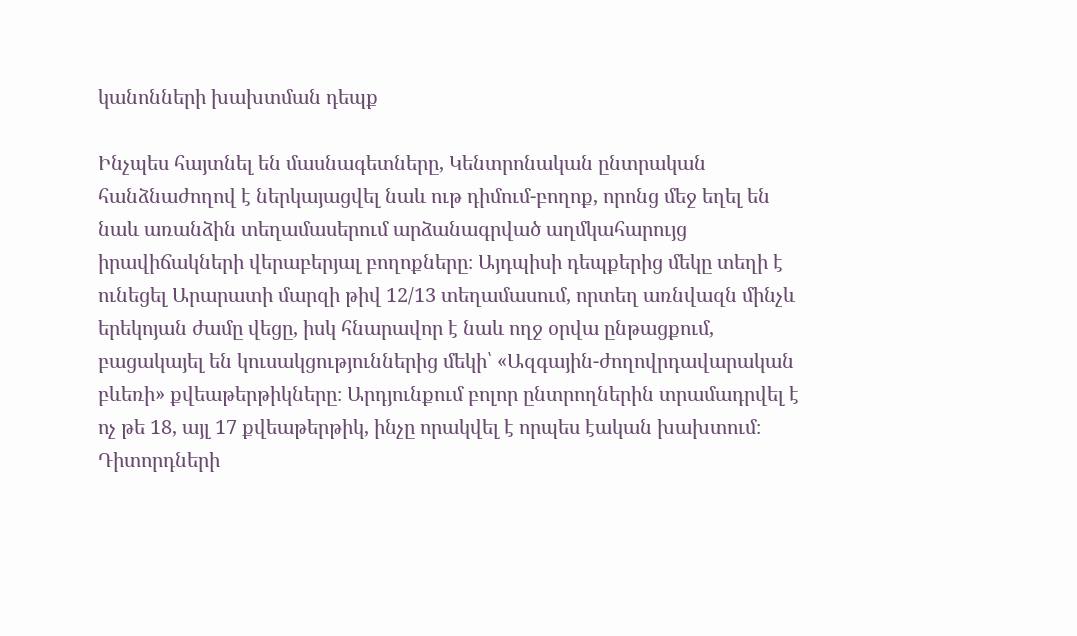կանոնների խախտման դեպք

Ինչպես հայտնել են մասնագետները, Կենտրոնական ընտրական հանձնաժողով է ներկայացվել նաև ութ դիմում-բողոք, որոնց մեջ եղել են նաև առանձին տեղամասերում արձանագրված աղմկահարույց իրավիճակների վերաբերյալ բողոքները։ Այդպիսի դեպքերից մեկը տեղի է ունեցել Արարատի մարզի թիվ 12/13 տեղամասում, որտեղ առնվազն մինչև երեկոյան ժամը վեցը, իսկ հնարավոր է նաև ողջ օրվա ընթացքում, բացակայել են կուսակցություններից մեկի՝ «Ազգային-ժողովրդավարական բևեռի» քվեաթերթիկները։ Արդյունքում բոլոր ընտրողներին տրամադրվել է ոչ թե 18, այլ 17 քվեաթերթիկ, ինչը որակվել է որպես էական խախտում։ Դիտորդների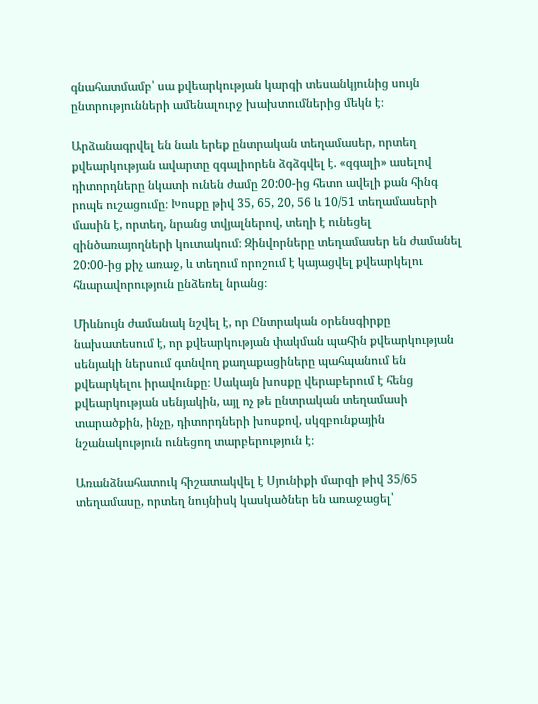գնահատմամբ՝ սա քվեարկության կարգի տեսանկյունից սույն ընտրությունների ամենալուրջ խախտումներից մեկն է։

Արձանագրվել են նաև երեք ընտրական տեղամասեր, որտեղ քվեարկության ավարտը զգալիորեն ձգձգվել է. «զգալի» ասելով դիտորդները նկատի ունեն ժամը 20:00-ից հետո ավելի քան հինգ րոպե ուշացումը։ Խոսքը թիվ 35, 65, 20, 56 և 10/51 տեղամասերի մասին է, որտեղ, նրանց տվյալներով, տեղի է ունեցել զինծառայողների կուտակում։ Զինվորները տեղամասեր են ժամանել 20:00-ից քիչ առաջ, և տեղում որոշում է կայացվել քվեարկելու հնարավորություն ընձեռել նրանց։

Միևնույն ժամանակ նշվել է, որ Ընտրական օրենսգիրքը նախատեսում է, որ քվեարկության փակման պահին քվեարկության սենյակի ներսում գտնվող քաղաքացիները պահպանում են քվեարկելու իրավունքը։ Սակայն խոսքը վերաբերում է հենց քվեարկության սենյակին, այլ ոչ թե ընտրական տեղամասի տարածքին, ինչը, դիտորդների խոսքով, սկզբունքային նշանակություն ունեցող տարբերություն է։

Առանձնահատուկ հիշատակվել է Սյունիքի մարզի թիվ 35/65 տեղամասը, որտեղ նույնիսկ կասկածներ են առաջացել՝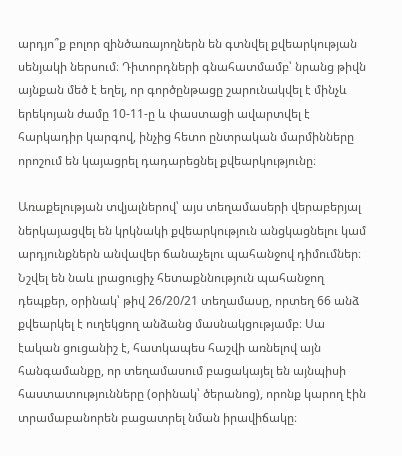արդյո՞ք բոլոր զինծառայողներն են գտնվել քվեարկության սենյակի ներսում։ Դիտորդների գնահատմամբ՝ նրանց թիվն այնքան մեծ է եղել, որ գործընթացը շարունակվել է մինչև երեկոյան ժամը 10-11-ը և փաստացի ավարտվել է հարկադիր կարգով, ինչից հետո ընտրական մարմինները որոշում են կայացրել դադարեցնել քվեարկությունը։

Առաքելության տվյալներով՝ այս տեղամասերի վերաբերյալ ներկայացվել են կրկնակի քվեարկություն անցկացնելու կամ արդյունքներն անվավեր ճանաչելու պահանջով դիմումներ։ Նշվել են նաև լրացուցիչ հետաքննություն պահանջող դեպքեր, օրինակ՝ թիվ 26/20/21 տեղամասը, որտեղ 66 անձ քվեարկել է ուղեկցող անձանց մասնակցությամբ։ Սա էական ցուցանիշ է, հատկապես հաշվի առնելով այն հանգամանքը, որ տեղամասում բացակայել են այնպիսի հաստատությունները (օրինակ՝ ծերանոց), որոնք կարող էին տրամաբանորեն բացատրել նման իրավիճակը։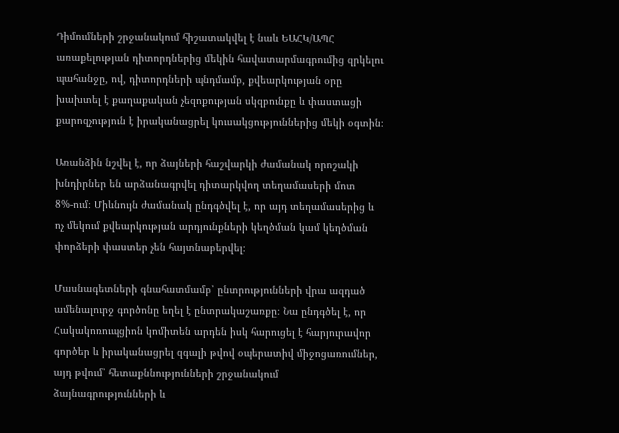Դիմումների շրջանակում հիշատակվել է նաև ԵԱՀԿ/ԱՊՀ առաքելության դիտորդներից մեկին հավատարմագրումից զրկելու պահանջը, ով, դիտորդների պնդմամբ, քվեարկության օրը խախտել է քաղաքական չեզոքության սկզբունքը և փաստացի քարոզչություն է իրականացրել կուսակցություններից մեկի օգտին։

Առանձին նշվել է, որ ձայների հաշվարկի ժամանակ որոշակի խնդիրներ են արձանագրվել դիտարկվող տեղամասերի մոտ 8%-ում։ Միևնույն ժամանակ ընդգծվել է, որ այդ տեղամասերից և ոչ մեկում քվեարկության արդյունքների կեղծման կամ կեղծման փորձերի փաստեր չեն հայտնաբերվել։

Մասնագետների գնահատմամբ՝ ընտրությունների վրա ազդած ամենալուրջ գործոնը եղել է ընտրակաշառքը։ Նա ընդգծել է, որ Հակակոռուպցիոն կոմիտեն արդեն իսկ հարուցել է հարյուրավոր գործեր և իրականացրել զգալի թվով օպերատիվ միջոցառումներ, այդ թվում՝ հետաքննությունների շրջանակում ձայնագրությունների և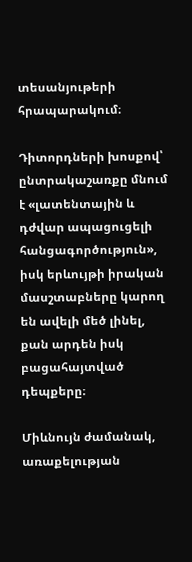տեսանյութերի հրապարակում։

Դիտորդների խոսքով՝ ընտրակաշառքը մնում է «լատենտային և դժվար ապացուցելի հանցագործություն», իսկ երևույթի իրական մասշտաբները կարող են ավելի մեծ լինել, քան արդեն իսկ բացահայտված դեպքերը։

Միևնույն ժամանակ, առաքելության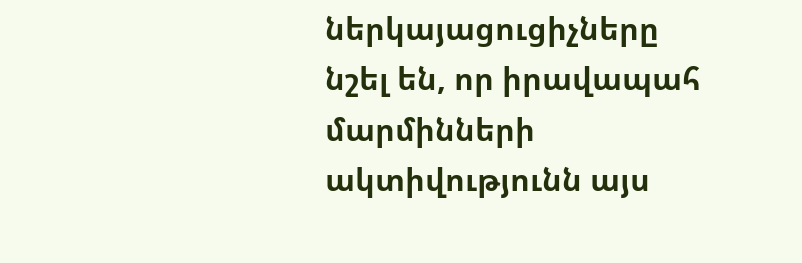ներկայացուցիչները նշել են, որ իրավապահ մարմինների ակտիվությունն այս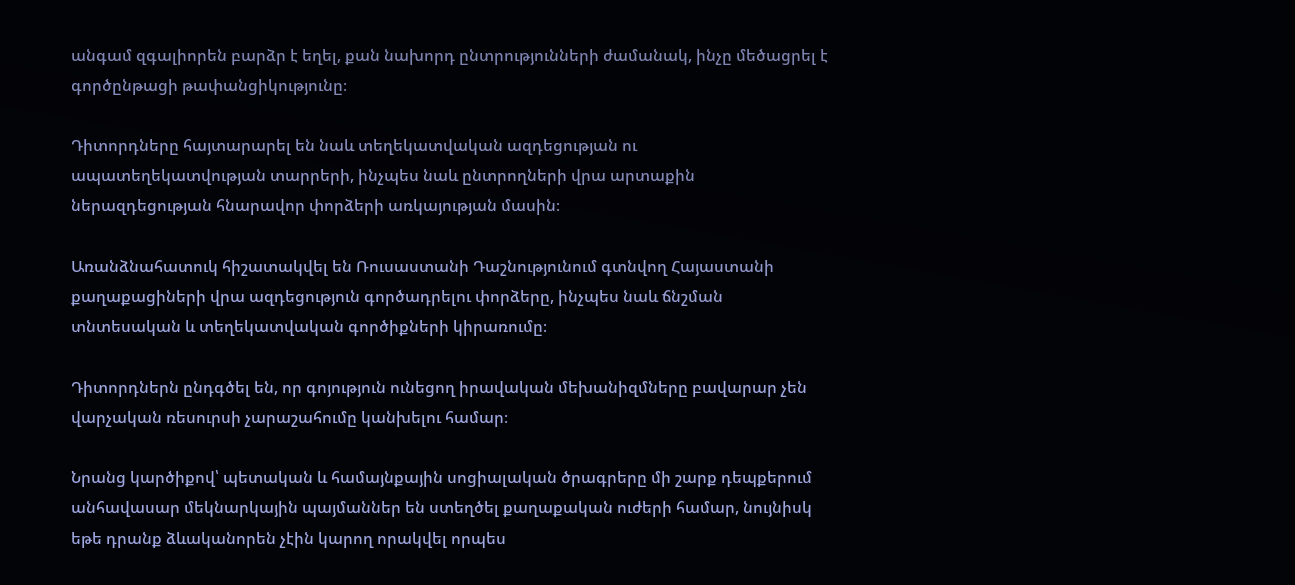անգամ զգալիորեն բարձր է եղել, քան նախորդ ընտրությունների ժամանակ, ինչը մեծացրել է գործընթացի թափանցիկությունը։

Դիտորդները հայտարարել են նաև տեղեկատվական ազդեցության ու ապատեղեկատվության տարրերի, ինչպես նաև ընտրողների վրա արտաքին ներազդեցության հնարավոր փորձերի առկայության մասին։

Առանձնահատուկ հիշատակվել են Ռուսաստանի Դաշնությունում գտնվող Հայաստանի քաղաքացիների վրա ազդեցություն գործադրելու փորձերը, ինչպես նաև ճնշման տնտեսական և տեղեկատվական գործիքների կիրառումը։

Դիտորդներն ընդգծել են, որ գոյություն ունեցող իրավական մեխանիզմները բավարար չեն վարչական ռեսուրսի չարաշահումը կանխելու համար։

Նրանց կարծիքով՝ պետական և համայնքային սոցիալական ծրագրերը մի շարք դեպքերում անհավասար մեկնարկային պայմաններ են ստեղծել քաղաքական ուժերի համար, նույնիսկ եթե դրանք ձևականորեն չէին կարող որակվել որպես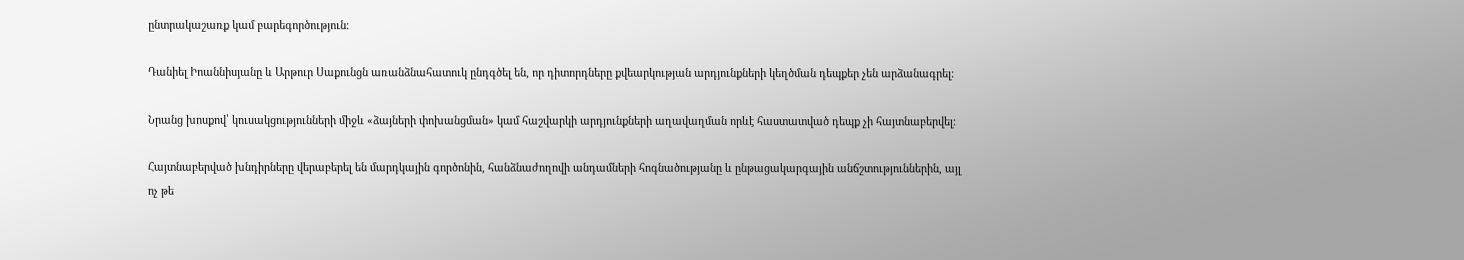ընտրակաշառք կամ բարեգործություն։

Դանիել Իոաննիսյանը և Արթուր Սաքունցն առանձնահատուկ ընդգծել են, որ դիտորդները քվեարկության արդյունքների կեղծման դեպքեր չեն արձանագրել։

Նրանց խոսքով՝ կուսակցությունների միջև «ձայների փոխանցման» կամ հաշվարկի արդյունքների աղավաղման որևէ հաստատված դեպք չի հայտնաբերվել։

Հայտնաբերված խնդիրները վերաբերել են մարդկային գործոնին, հանձնաժողովի անդամների հոգնածությանը և ընթացակարգային անճշտություններին, այլ ոչ թե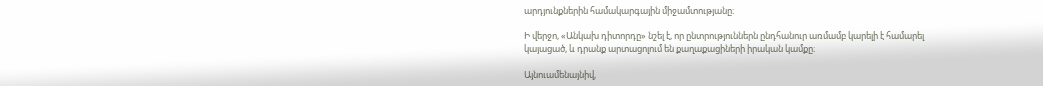արդյունքներին համակարգային միջամտությանը։

Ի վերջո, «Անկախ դիտորդը» նշել է, որ ընտրություններն ընդհանուր առմամբ կարելի է համարել կայացած, և դրանք արտացոլում են քաղաքացիների իրական կամքը։

Այնուամենայնիվ,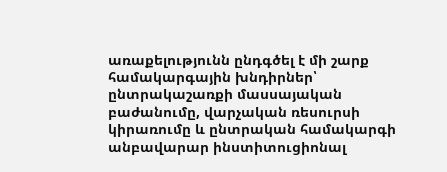առաքելությունն ընդգծել է մի շարք համակարգային խնդիրներ՝ ընտրակաշառքի մասսայական բաժանումը, վարչական ռեսուրսի կիրառումը և ընտրական համակարգի անբավարար ինստիտուցիոնալ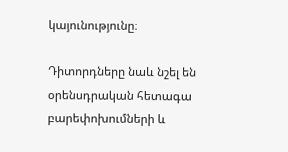կայունությունը։

Դիտորդները նաև նշել են օրենսդրական հետագա բարեփոխումների և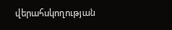վերահսկողության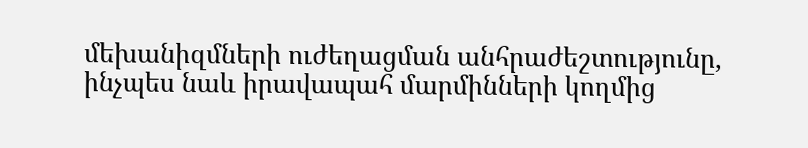մեխանիզմների ուժեղացման անհրաժեշտությունը, ինչպես նաև իրավապահ մարմինների կողմից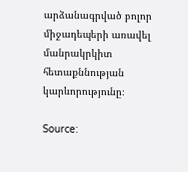արձանագրված բոլոր միջադեպերի առավել մանրակրկիտ հետաքննության կարևորությունը։

Source: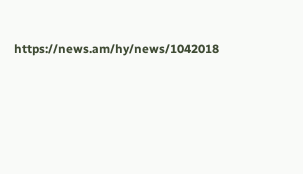https://news.am/hy/news/1042018